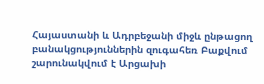Հայաստանի և Ադրբեջանի միջև ընթացող բանակցություններին զուգահեռ Բաքվում շարունակվում է Արցախի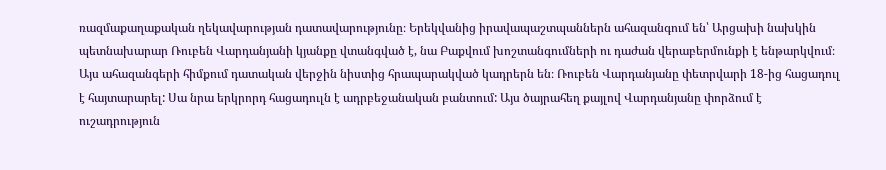ռազմաքաղաքական ղեկավարության դատավարությունը։ Երեկվանից իրավապաշտպաններն ահազանգում են՝ Արցախի նախկին պետնախարար Ռուբեն Վարդանյանի կյանքը վտանգված է, նա Բաքվում խոշտանգումների ու դաժան վերաբերմունքի է ենթարկվում։ Այս ահազանգերի հիմքում դատական վերջին նիստից հրապարակված կադրերն են։ Ռուբեն Վարդանյանը փետրվարի 18-ից հացադուլ է հայտարարել: Սա նրա երկրորդ հացադուլն է ադրբեջանական բանտում: Այս ծայրահեղ քայլով Վարդանյանը փորձում է ուշադրություն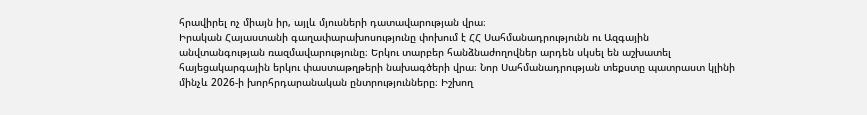հրավիրել ոչ միայն իր, այլև մյուսների դատավարության վրա։
Իրական Հայաստանի գաղափարախոսությունը փոխում է ՀՀ Սահմանադրությունն ու Ազգային անվտանգության ռազմավարությունը։ Երկու տարբեր հանձնաժողովներ արդեն սկսել են աշխատել հայեցակարգային երկու փաստաթղթերի նախագծերի վրա։ Նոր Սահմանադրության տեքստը պատրաստ կլինի մինչև 2026-ի խորհրդարանական ընտրությունները։ Իշխող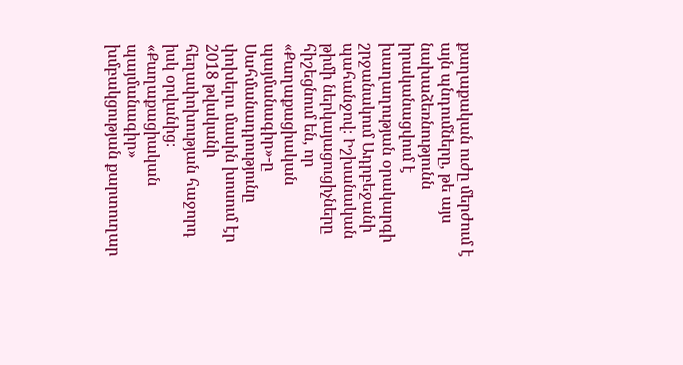քաղաքական ուժը մերժում է այն պնդումները, թե այս նախաձեռնությունն իրականացվում է խաղաղության օրակարգի շրջանակում Ադրբեջանի պահանջով։ Իշխանական թիմի ներկայացուցիչները հիշեցնում են, որ «Քաղաքացիական պայմանագիր»-ը Սահմանադրությունը փոխելու մասին խոսում էր 2018 թվականի հեղափոխության հաջորդ իսկ օրվանից։
«Քաղաքացիական պայմանագիր» խմբակցության քարտուղար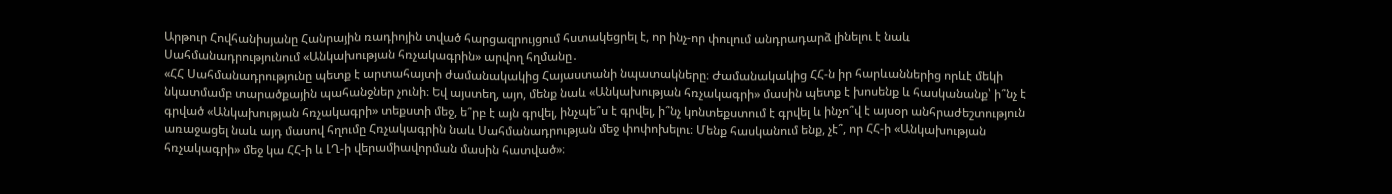Արթուր Հովհանիսյանը Հանրային ռադիոյին տված հարցազրույցում հստակեցրել է, որ ինչ-որ փուլում անդրադարձ լինելու է նաև Սահմանադրությունում «Անկախության հռչակագրին» արվող հղմանը․
«ՀՀ Սահմանադրությունը պետք է արտահայտի ժամանակակից Հայաստանի նպատակները։ Ժամանակակից ՀՀ-ն իր հարևաններից որևէ մեկի նկատմամբ տարածքային պահանջներ չունի։ Եվ այստեղ, այո, մենք նաև «Անկախության հռչակագրի» մասին պետք է խոսենք և հասկանանք՝ ի՞նչ է գրված «Անկախության հռչակագրի» տեքստի մեջ, ե՞րբ է այն գրվել, ինչպե՞ս է գրվել, ի՞նչ կոնտեքստում է գրվել և ինչո՞վ է այսօր անհրաժեշտություն առաջացել նաև այդ մասով հղումը Հռչակագրին նաև Սահմանադրության մեջ փոփոխելու։ Մենք հասկանում ենք, չէ՞, որ ՀՀ-ի «Անկախության հռչակագրի» մեջ կա ՀՀ-ի և ԼՂ-ի վերամիավորման մասին հատված»։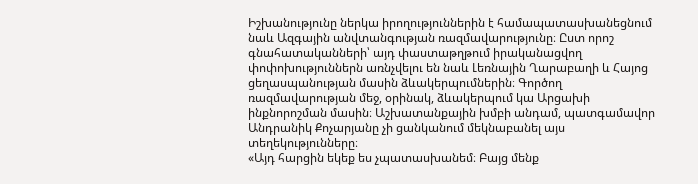Իշխանությունը ներկա իրողություններին է համապատասխանեցնում նաև Ազգային անվտանգության ռազմավարությունը։ Ըստ որոշ գնահատականների՝ այդ փաստաթղթում իրականացվող փոփոխություններն առնչվելու են նաև Լեռնային Ղարաբաղի և Հայոց ցեղասպանության մասին ձևակերպումներին։ Գործող ռազմավարության մեջ, օրինակ, ձևակերպում կա Արցախի ինքնորոշման մասին։ Աշխատանքային խմբի անդամ, պատգամավոր Անդրանիկ Քոչարյանը չի ցանկանում մեկնաբանել այս տեղեկությունները։
«Այդ հարցին եկեք ես չպատասխանեմ։ Բայց մենք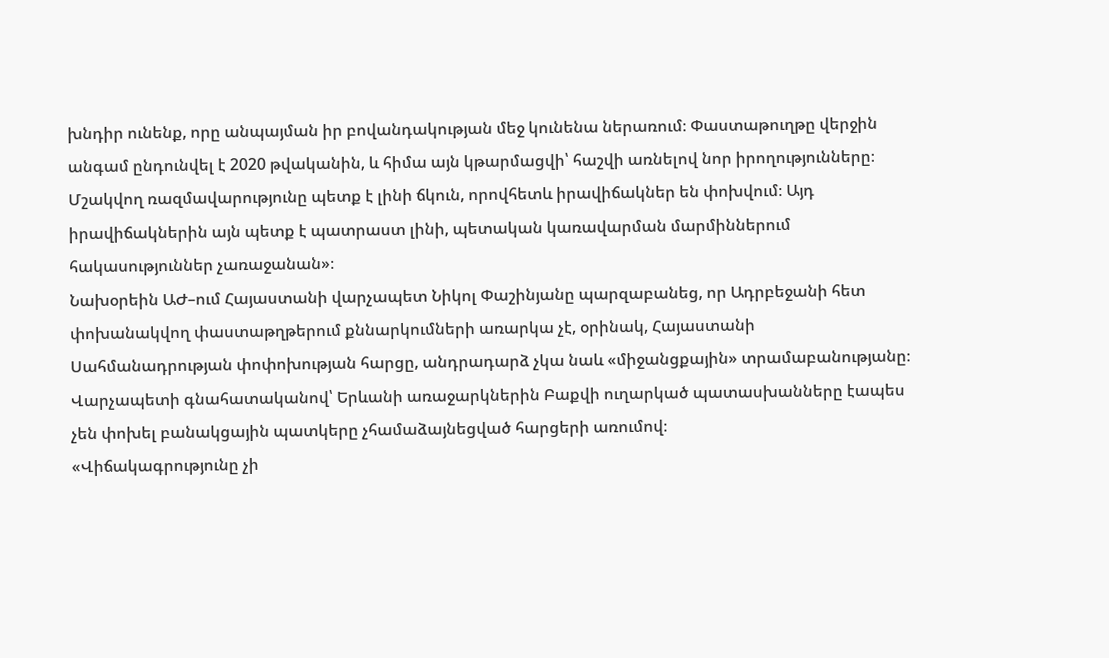խնդիր ունենք, որը անպայման իր բովանդակության մեջ կունենա ներառում։ Փաստաթուղթը վերջին անգամ ընդունվել է 2020 թվականին, և հիմա այն կթարմացվի՝ հաշվի առնելով նոր իրողությունները։ Մշակվող ռազմավարությունը պետք է լինի ճկուն, որովհետև իրավիճակներ են փոխվում։ Այդ իրավիճակներին այն պետք է պատրաստ լինի, պետական կառավարման մարմիններում հակասություններ չառաջանան»։
Նախօրեին ԱԺ–ում Հայաստանի վարչապետ Նիկոլ Փաշինյանը պարզաբանեց, որ Ադրբեջանի հետ փոխանակվող փաստաթղթերում քննարկումների առարկա չէ, օրինակ, Հայաստանի Սահմանադրության փոփոխության հարցը, անդրադարձ չկա նաև «միջանցքային» տրամաբանությանը։ Վարչապետի գնահատականով՝ Երևանի առաջարկներին Բաքվի ուղարկած պատասխանները էապես չեն փոխել բանակցային պատկերը չհամաձայնեցված հարցերի առումով։
«Վիճակագրությունը չի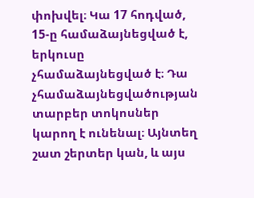փոխվել։ Կա 17 հոդված, 15-ը համաձայնեցված է, երկուսը չհամաձայնեցված է։ Դա չհամաձայնեցվածության տարբեր տոկոսներ կարող է ունենալ։ Այնտեղ շատ շերտեր կան, և այս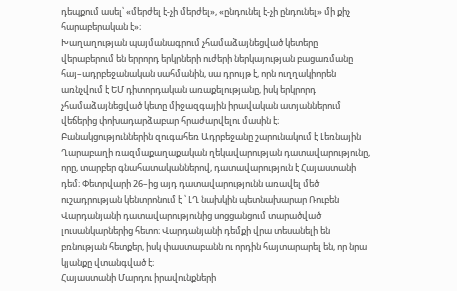դեպքում ասել՝ «մերժել է-չի մերժել», «ընդունել է-չի ընդունել» մի քիչ հարաբերական է»։
Խաղաղության պայմանագրում չհամաձայնեցված կետերը վերաբերում են երրորդ երկրների ուժերի ներկայության բացառմանը հայ–ադրբեջանական սահմանին, սա դրույթ է, որն ուղղակիորեն առնչվում է ԵՄ դիտորդական առաքելությանը, իսկ երկրորդ չհամաձայնեցված կետը միջազգային իրավական ատյաններում վեճերից փոխադարձաբար հրաժարվելու մասին է։
Բանակցություններին զուգահեռ Ադրբեջանը շարունակում է Լեռնային Ղարաբաղի ռազմաքաղաքական ղեկավարության դատավարությունը, որը, տարբեր գնահատականներով, դատավարություն է Հայաստանի դեմ։ Փետրվարի 26–ից այդ դատավարությունն առավել մեծ ուշադրության կենտրոնում է ՝ ԼՂ նախկին պետնախարար Ռուբեն Վարդանյանի դատավարությունից սոցցանցում տարածված լուսանկարներից հետո։ Վարդանյանի դեմքի վրա տեսանելի են բռնության հետքեր, իսկ փաստաբանն ու որդին հայտարարել են, որ նրա կյանքը վտանգված է։
Հայաստանի Մարդու իրավունքների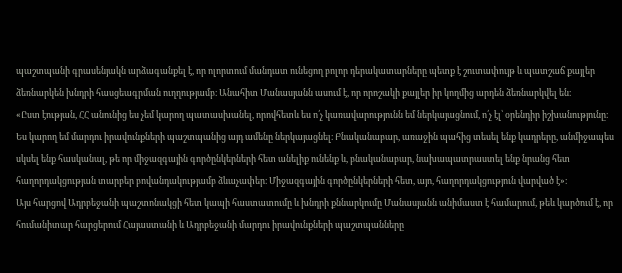պաշտպանի գրասենյակն արձագանքել է, որ ոլորտում մանդատ ունեցող բոլոր դերակատարները պետք է շուտափույթ և պատշաճ քայլեր ձեռնարկեն խնդրի հասցեագրման ուղղությամբ։ Անահիտ Մանասյանն ասում է, որ որոշակի քայլեր իր կողմից արդեն ձեռնարկվել են։
«Ըստ էության, ՀՀ անունից ես չեմ կարող պատասխանել, որովհետև ես ո՛չ կառավարությունն եմ ներկայացնում, ո՛չ էլ՝ օրենդիր իշխանությունը։ Ես կարող եմ մարդու իրավունքների պաշտպանից այդ ամենը ներկայացնել։ Բնականաբար, առաջին պահից տեսել ենք կադրերը, անմիջապես սկսել ենք հասկանալ, թե որ միջազգային գործընկերների հետ անելիք ունենք և, բնականաբար, նախապատրաստել ենք նրանց հետ հաղորդակցության տարբեր բովանդակությամբ ձևաչափեր։ Միջազգային գործընկերների հետ, այո, հաղորդակցություն վարված է»։
Այս հարցով Ադրբեջանի պաշտոնակցի հետ կապի հաստատումը և խնդրի քննարկումը Մանասյանն անիմաստ է համարում, թեև կարծում է, որ հումանիտար հարցերում Հայաստանի և Ադրբեջանի մարդու իրավունքների պաշտպանները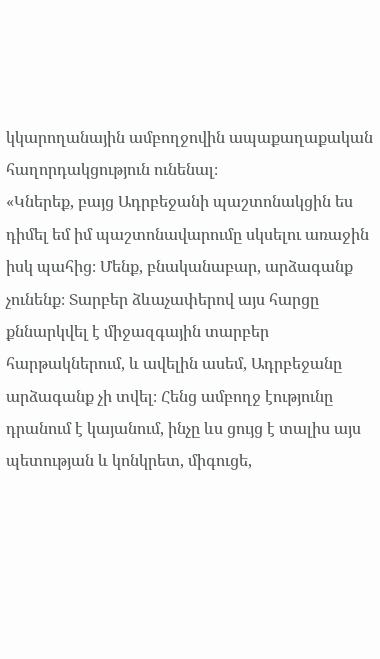կկարողանային ամբողջովին ապաքաղաքական հաղորդակցություն ունենալ։
«Կներեք, բայց Ադրբեջանի պաշտոնակցին ես դիմել եմ իմ պաշտոնավարումը սկսելու առաջին իսկ պահից։ Մենք, բնականաբար, արձագանք չունենք։ Տարբեր ձևաչափերով այս հարցը քննարկվել է միջազգային տարբեր հարթակներում, և ավելին ասեմ, Ադրբեջանը արձագանք չի տվել։ Հենց ամբողջ էությունը դրանում է կայանում, ինչը ևս ցույց է տալիս այս պետության և կոնկրետ, միգուցե,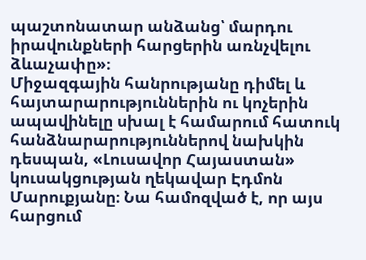պաշտոնատար անձանց՝ մարդու իրավունքների հարցերին առնչվելու ձևաչափը»։
Միջազգային հանրությանը դիմել և հայտարարություններին ու կոչերին ապավինելը սխալ է համարում հատուկ հանձնարարություններով նախկին դեսպան, «Լուսավոր Հայաստան» կուսակցության ղեկավար Էդմոն Մարուքյանը։ Նա համոզված է, որ այս հարցում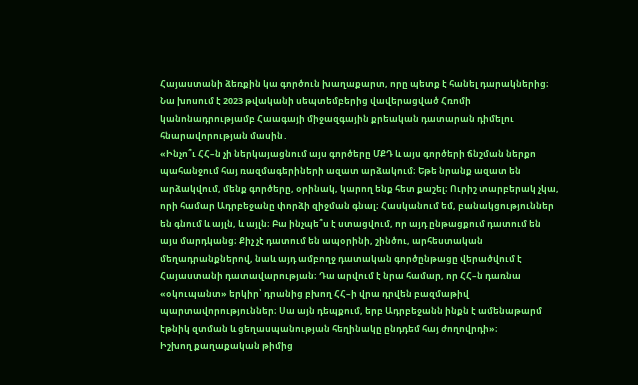Հայաստանի ձեռքին կա գործուն խաղաքարտ, որը պետք է հանել դարակներից։ Նա խոսում է 2023 թվականի սեպտեմբերից վավերացված Հռոմի կանոնադրությամբ Հաագայի միջազգային քրեական դատարան դիմելու հնարավորության մասին․
«Ինչո՞ւ ՀՀ–ն չի ներկայացնում այս գործերը ՄՔԴ և այս գործերի ճնշման ներքո պահանջում հայ ռազմագերիների ազատ արձակում։ Եթե նրանք ազատ են արձակվում, մենք գործերը, օրինակ, կարող ենք հետ քաշել։ Ուրիշ տարբերակ չկա, որի համար Ադրբեջանը փորձի զիջման գնալ։ Հասկանում եմ, բանակցություններ են գնում և այլն, և այլն։ Բա ինչպե՞ս է ստացվում, որ այդ ընթացքում դատում են այս մարդկանց։ Քիչ չէ դատում են ապօրինի, շինծու, արհեստական մեղադրանքներով, նաև այդ ամբողջ դատական գործընթացը վերածվում է Հայաստանի դատավարության։ Դա արվում է նրա համար, որ ՀՀ–ն դառնա «օկուպանտ» երկիր՝ դրանից բխող ՀՀ–ի վրա դրվեն բազմաթիվ պարտավորություններ։ Սա այն դեպքում, երբ Ադրբեջանն ինքն է ամենաթարմ էթնիկ զտման և ցեղասպանության հեղինակը ընդդեմ հայ ժողովրդի»։
Իշխող քաղաքական թիմից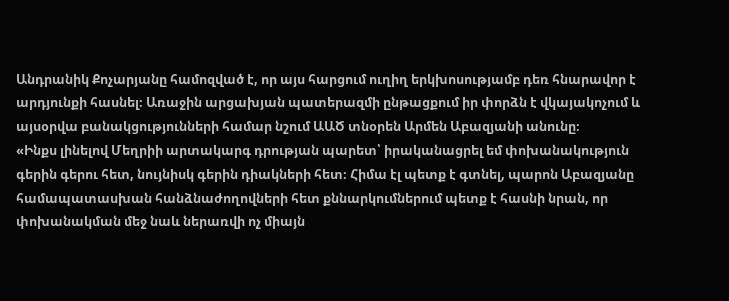Անդրանիկ Քոչարյանը համոզված է, որ այս հարցում ուղիղ երկխոսությամբ դեռ հնարավոր է արդյունքի հասնել։ Առաջին արցախյան պատերազմի ընթացքում իր փորձն է վկայակոչում և այսօրվա բանակցությունների համար նշում ԱԱԾ տնօրեն Արմեն Աբազյանի անունը։
«Ինքս լինելով Մեղրիի արտակարգ դրության պարետ՝ իրականացրել եմ փոխանակություն գերին գերու հետ, նույնիսկ գերին դիակների հետ։ Հիմա էլ պետք է գտնել, պարոն Աբազյանը համապատասխան հանձնաժողովների հետ քննարկումներում պետք է հասնի նրան, որ փոխանակման մեջ նաև ներառվի ոչ միայն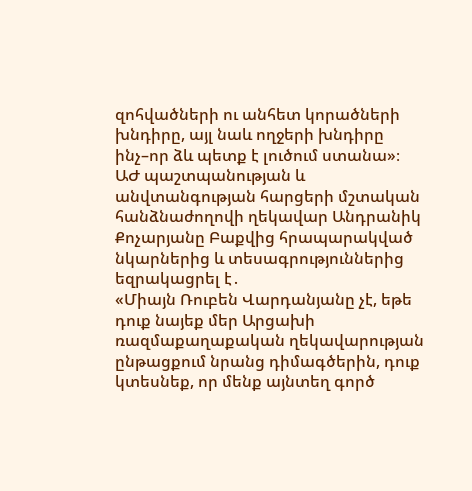զոհվածների ու անհետ կորածների խնդիրը, այլ նաև ողջերի խնդիրը ինչ–որ ձև պետք է լուծում ստանա»։
ԱԺ պաշտպանության և անվտանգության հարցերի մշտական հանձնաժողովի ղեկավար Անդրանիկ Քոչարյանը Բաքվից հրապարակված նկարներից և տեսագրություններից եզրակացրել է․
«Միայն Ռուբեն Վարդանյանը չէ, եթե դուք նայեք մեր Արցախի ռազմաքաղաքական ղեկավարության ընթացքում նրանց դիմագծերին, դուք կտեսնեք, որ մենք այնտեղ գործ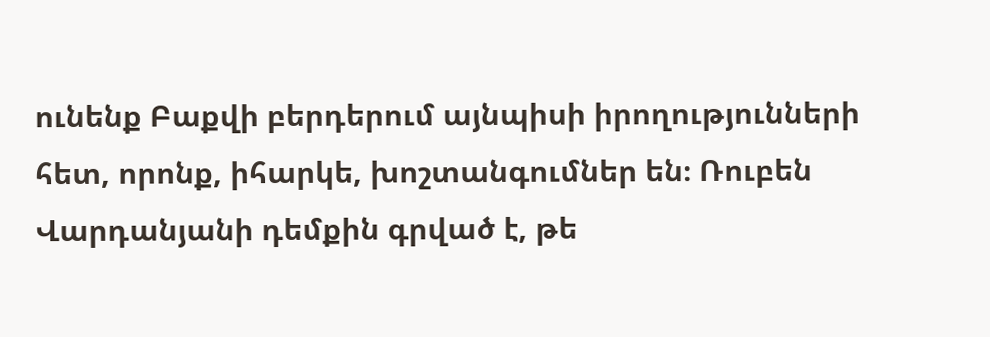ունենք Բաքվի բերդերում այնպիսի իրողությունների հետ, որոնք, իհարկե, խոշտանգումներ են։ Ռուբեն Վարդանյանի դեմքին գրված է, թե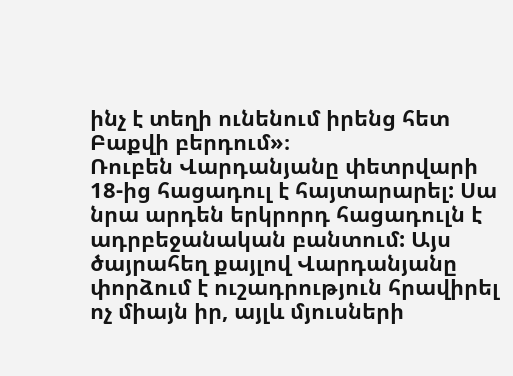ինչ է տեղի ունենում իրենց հետ Բաքվի բերդում»։
Ռուբեն Վարդանյանը փետրվարի 18-ից հացադուլ է հայտարարել: Սա նրա արդեն երկրորդ հացադուլն է ադրբեջանական բանտում: Այս ծայրահեղ քայլով Վարդանյանը փորձում է ուշադրություն հրավիրել ոչ միայն իր, այլև մյուսների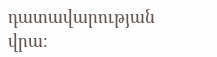դատավարության վրա։